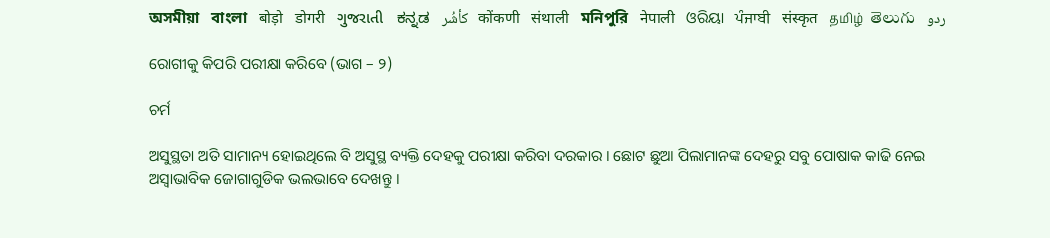অসমীয়া   বাংলা   बोड़ो   डोगरी   ગુજરાતી   ಕನ್ನಡ   كأشُر   कोंकणी   संथाली   মনিপুরি   नेपाली   ଓରିୟା   ਪੰਜਾਬੀ   संस्कृत   தமிழ்  తెలుగు   ردو

ରୋଗୀକୁ କିପରି ପରୀକ୍ଷା କରିବେ (ଭାଗ – ୨)

ଚର୍ମ

ଅସୁସ୍ଥତା ଅତି ସାମାନ୍ୟ ହୋଇଥିଲେ ବି ଅସୁସ୍ଥ ବ୍ୟକ୍ତି ଦେହକୁ ପରୀକ୍ଷା କରିବା ଦରକାର । ଛୋଟ ଛୁଆ ପିଲାମାନଙ୍କ ଦେହରୁ ସବୁ ପୋଷାକ କାଢି ନେଇ ଅସ୍ଵାଭାବିକ ଜୋଗାଗୁଡିକ ଭଲଭାବେ ଦେଖନ୍ତୁ ।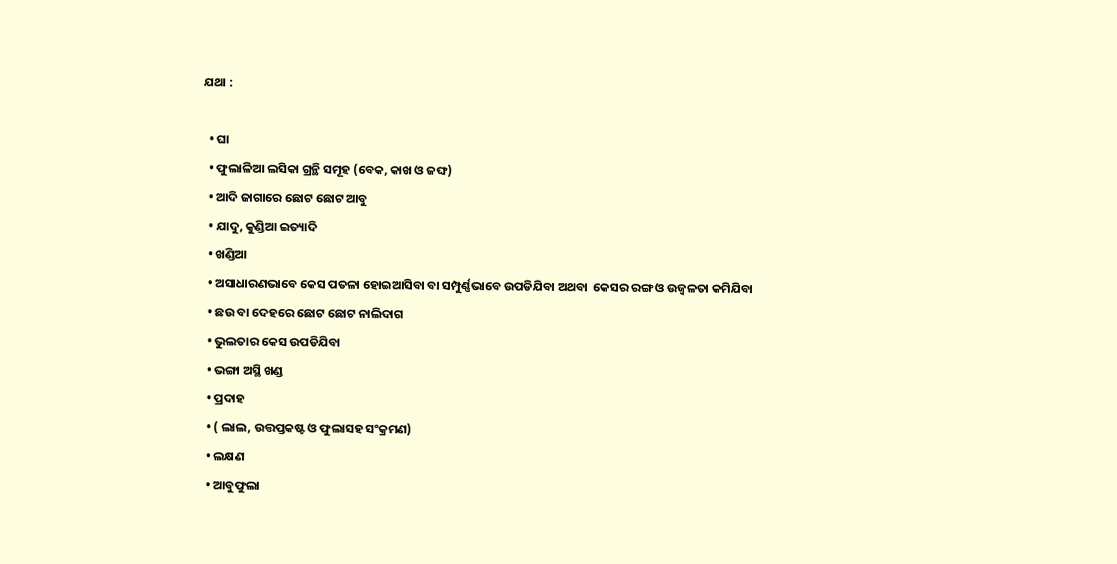ଯଥା :

  • ଘା
  • ଫୁଲାଳିଆ ଲସିକା ଗ୍ରନ୍ଥି ସମୂହ (ବେକ, କାଖ ଓ ଜଙ୍ଘ)
  • ଆଦି ଜାଗାରେ ଛୋଟ ଛୋଟ ଆବୁ
  • ଯାଦୁ, କୁଣ୍ଡିଆ ଇତ୍ୟାଦି
  • ଖଣ୍ଡିଆ
  • ଅସାଧାରଣଭାବେ କେସ ପତଳା ହୋଇଆସିବା ବା ସମ୍ପୁର୍ଣ୍ଣଭାବେ ଉପଡିଯିବା ଅଥବା  କେସର ରଙ୍ଗ ଓ ଉଜ୍ଵଳତା କମିଯିବା
  • ଛଉ ବା ଦେହରେ ଛୋଟ ଛୋଟ ନାଲିଦାଗ
  • ଭୁଲତାର କେସ ଉପଡିଯିବା
  • ଭଙ୍ଗା ଅସ୍ଥି ଖଣ୍ଡ
  • ପ୍ରଦାହ
  • ( ଲାଲ, ଉତ୍ତପ୍ତକଷ୍ଟ ଓ ଫୁଲାସହ ସଂକ୍ରମଣ)
  • ଲକ୍ଷଣ
  • ଆବୁଫୁଲା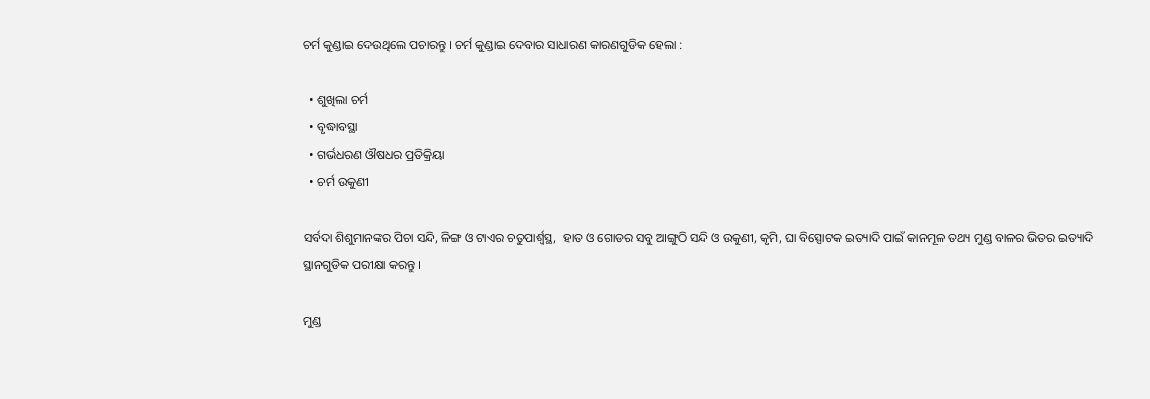ଚର୍ମ କୁଣ୍ଡାଇ ଦେଉଥିଲେ ପଚାରନ୍ତୁ । ଚର୍ମ କୁଣ୍ଡାଇ ଦେବାର ସାଧାରଣ କାରଣଗୁଡିକ ହେଲା :

  • ଶୁଖିଲା ଚର୍ମ
  • ବୃଦ୍ଧାବସ୍ଥା
  • ଗର୍ଭଧରଣ ଔଷଧର ପ୍ରତିକ୍ରିୟା
  • ଚର୍ମ ଉକୁଣୀ

ସର୍ବଦା ଶିଶୁମାନଙ୍କର ପିଚା ସନ୍ଦି, ଳିଙ୍ଗ ଓ ଟାଏର ଚତୁପାର୍ଶ୍ଵସ୍ଥ,  ହାତ ଓ ଗୋଡର ସବୁ ଆଙ୍ଗୁଠି ସନ୍ଦି ଓ ଉକୁଣୀ, କୃମି, ଘା ବିସ୍ପୋଟକ ଇତ୍ୟାଦି ପାଇଁ କାନମୂଳ ତଥ୍ୟ ମୁଣ୍ଡ ବାଳର ଭିତର ଇତ୍ୟାଦି ସ୍ଥାନଗୁଡିକ ପରୀକ୍ଷା କରନ୍ତୁ ।

ମୁଣ୍ଡ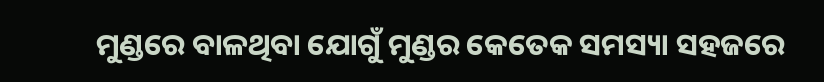ମୁଣ୍ଡରେ ବାଳଥିବା ଯୋଗୁଁ ମୁଣ୍ଡର କେତେକ ସମସ୍ୟା ସହଜରେ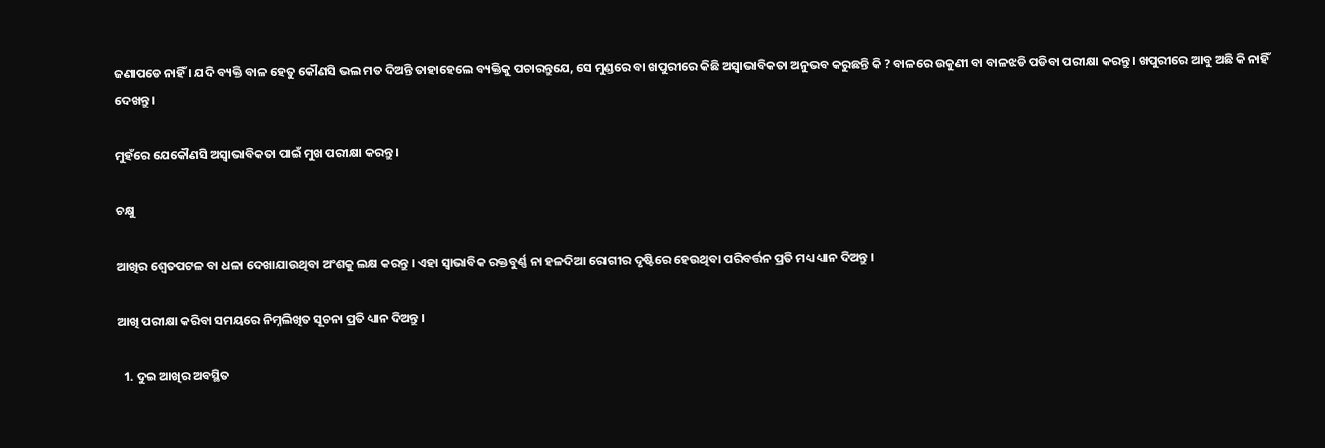ଜଣାପଡେ ନାହିଁ । ଯଦି ବ୍ୟକ୍ତି ବାଳ ହେତୁ କୌଣସି ଭଲ ମତ ଦିଅନ୍ତି ତାହାହେଲେ ବ୍ୟକ୍ତିକୁ ପଚାରନ୍ତୁଯେ, ସେ ମୁଣ୍ଡରେ ବା ଖପୁରୀରେ କିଛି ଅସ୍ଵାଭାବିକତା ଅନୁଭବ କରୁଛନ୍ତି କି ? ବାଳରେ ଉକୁଣୀ ବା ବାଳଝଡି ପଡିବା ପରୀକ୍ଷା କରନ୍ତୁ । ଖପୁରୀରେ ଆବୁ ଅଛି କି ନାହିଁ ଦେଖନ୍ତୁ ।

ମୁହଁରେ ଯେକୌଣସି ଅସ୍ଵାଭାବିକତା ପାଇଁ ମୁଖ ପରୀକ୍ଷା କରନ୍ତୁ ।

ଚକ୍ଷୁ

ଆଖିର ଶ୍ଵେତପଟଳ ବା ଧଳା ଦେଖାଯାଉଥିବା ଅଂଶକୁ ଲକ୍ଷ କରନ୍ତୁ । ଏହା ସ୍ଵାଭାବିକ ରକ୍ତବୁର୍ଣ୍ଣ ନା ହଳଦିଆ ରୋଗୀର ଦୃଷ୍ଟିରେ ହେଉଥିବା ପରିବର୍ତ୍ତନ ପ୍ରତି ମଧ୍ୟ ଧ୍ୟାନ ଦିଅନ୍ତୁ ।

ଆଖି ପରୀକ୍ଷା କରିବା ସମୟରେ ନିମ୍ନଲିଖିତ ସୂଚନା ପ୍ରତି ଧ୍ୟାନ ଦିଅନ୍ତୁ ।

  1. ଦୁଇ ଆଖିର ଅବସ୍ଥିତ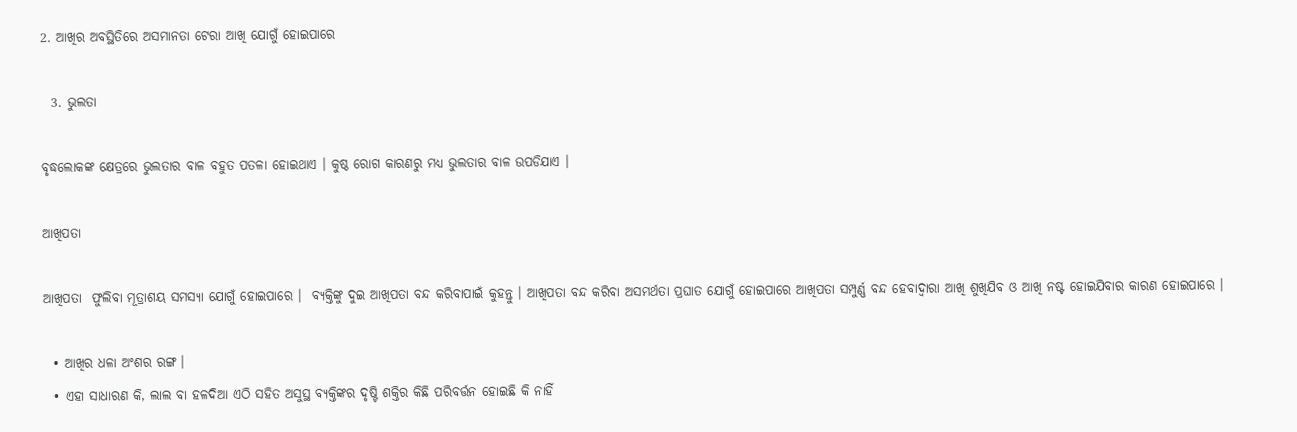2. ଆଖିର ଅବସ୍ଥିତିରେ ଅସମାନତା ଟେରା ଆଖି ଯୋଗୁଁ ହୋଇପାରେ

  3. ଭୁଲତା

ବୃଦ୍ଧଲୋକଙ୍କ କ୍ଷେତ୍ରରେ ଭୁଲତାର ବାଳ ବହୁତ ପତଳା ହୋଇଥାଏ । କୁଷ୍ଠ ରୋଗ କାରଣରୁ ମଧ୍ୟ ଭୁଲତାର ବାଳ ଉପଡିଯାଏ ।

ଆଖିପତା

ଆଖିପତା  ଫୁଲିବା ମୂତ୍ରାଶୟ ସମସ୍ୟା ଯୋଗୁଁ ହୋଇପାରେ ।  ବ୍ୟକ୍ତିଙ୍କୁ ଦୁଇ ଆଖିପତା ବନ୍ଦ କରିବାପାଇଁ କୁହନ୍ତୁ । ଆଖିପତା ବନ୍ଦ କରିବା ଅସମର୍ଥତା ପ୍ରଘାତ ଯୋଗୁଁ ହୋଇପାରେ ଆଖିପତା ସମ୍ପୁର୍ଣ୍ଣ ବନ୍ଦ ହେବାଦ୍ଵାରା ଆଖି ଶୁଖିଯିବ ଓ ଆଖି ନଷ୍ଟ ହୋଇଯିବାର କାରଣ ହୋଇପାରେ ।

  • ଆଖିର ଧଳା ଅଂଶର ରଙ୍ଗ ।
  • ଏହା ସାଧାରଣ କି, ଲାଲ ବା ହଳଦିଆ ଏଠି ସହିତ ଅସୁସ୍ଥ ବ୍ୟକ୍ତିଙ୍କର ଦୃଷ୍ଟି ଶକ୍ତିର କିଛି ପରିବର୍ତ୍ତନ ହୋଇଛି କି ନାହିଁ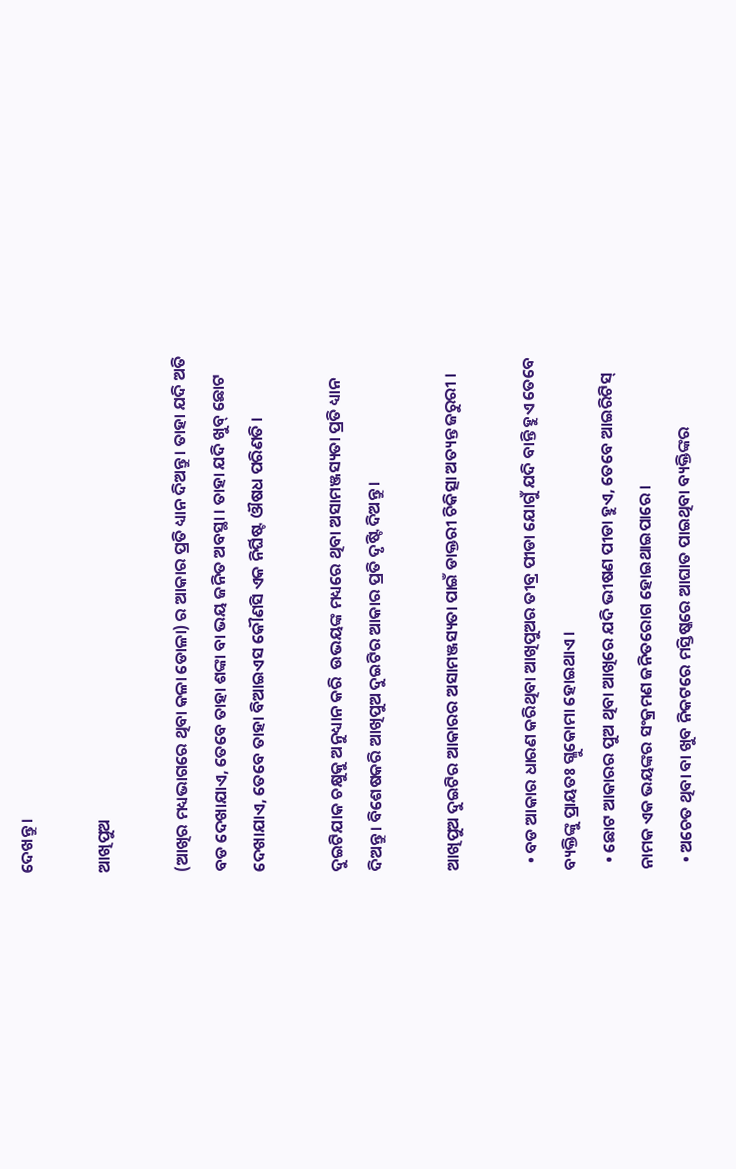ଦେଖନ୍ତୁ ।

ଆଖିପୁଅ

(ଆଖିର ମଧ୍ୟଭାଗରେ ଥିବା କଳା ଡୋଳା) ର ଆକାର ପ୍ରତି ଧ୍ୟାନ ଦିଅନ୍ତୁ । ତାହା ଯଦି ଅତି ବଡ ଦେଖାଯାଏ, ତେବେ ତାହା ଶଙ୍କା ବା ଭୟ ଜନିତ ଅବସ୍ଥା । ତାହା ଯଦି ଖୁବ୍ ଛୋଟ ଦେଖାଯାଏ, ତେବେ ତାହା ବିଆଇଏସ କୌଣସି ଏକ ନିର୍ଘିଷ୍ଟ ଔଷଧ ପରିଣତି ।

ଦୁଇଟିଯାକ ଚକ୍ଷୁକୁ ଅନୁଧ୍ୟାନ କରି  ଉଭୟଙ୍କ ମଧ୍ୟରେ ଥିବା ଅସାମଞ୍ଜସ୍ୟତା ପ୍ରତି ଧ୍ୟାନ ଦିଅନ୍ତୁ । ବିଶେଷକରି ଆଖିପୁଅ ଦୁଇଟିର ଆକାର ପ୍ରତି ଦୃଷ୍ଟି ଦିଅନ୍ତୁ ।

ଆଖିପୁଅ ଦୁଇଟିର ଆକାରର ଅସାମଞ୍ଜସ୍ୟତା ପାଇଁ ଡାକ୍ତରୀ ଚିକିତ୍ସା ଅତ୍ୟନ୍ତ ଜରୁରୀ ।

  • ବଡ ଆକାର ଧାରଣ କରିଥିବା ଆଖିପୁଅର ତୀବ୍ର ପୀଡା ଯୋଗୁଁ ଯଦି ବାନ୍ତି ହୁଏ ତେବେ ବ୍ୟକ୍ତିଙ୍କୁ ପ୍ରାୟତଃ ଗ୍ଳୁକୋମା ହୋଇଥାଏ ।
  • ଛୋଟ ଆକାରର ପୁଅ ଥିବା ଆଖିରେ ଯଦି ଭୀଷଣ ପୀଡା ହୁଏ, ତେବେ ଆଇରିଟିସ୍ ନାମକ ଏକ ଭୟଙ୍କର ସଂକ୍ରମଣ ଜନିତରୋଗ ହୋଇଥାଇପାରେ ।
  • ଅଚେତ ଥିବା ବା ଖୁବ ନିକଟରେ ମସ୍ତିଷ୍କରେ ଆଘାତ ପାଇଥିବା ବ୍ୟକ୍ତିଙ୍କର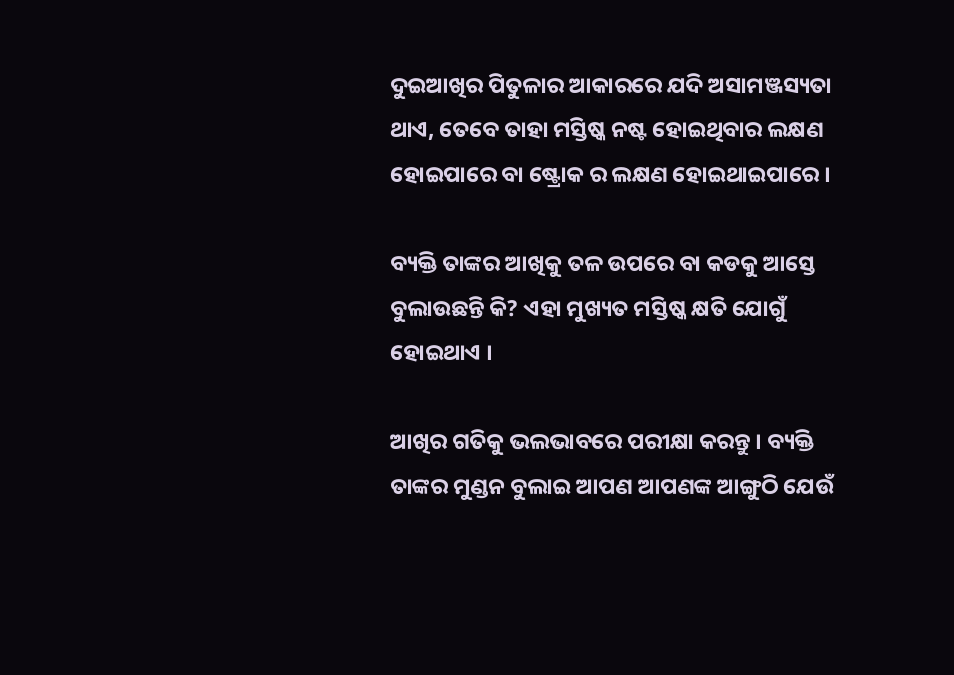ଦୁଇଆଖିର ପିତୁଳାର ଆକାରରେ ଯଦି ଅସାମଞ୍ଜସ୍ୟତା ଥାଏ, ତେବେ ତାହା ମସ୍ତିଷ୍କ ନଷ୍ଟ ହୋଇଥିବାର ଲକ୍ଷଣ ହୋଇପାରେ ବା ଷ୍ଟ୍ରୋକ ର ଲକ୍ଷଣ ହୋଇଥାଇପାରେ ।

ବ୍ୟକ୍ତି ତାଙ୍କର ଆଖିକୁ ତଳ ଉପରେ ବା କଡକୁ ଆସ୍ତେ ବୁଲାଉଛନ୍ତି କି? ଏହା ମୁଖ୍ୟତ ମସ୍ତିଷ୍କ କ୍ଷତି ଯୋଗୁଁ ହୋଇଥାଏ ।

ଆଖିର ଗତିକୁ ଭଲଭାବରେ ପରୀକ୍ଷା କରନ୍ତୁ । ବ୍ୟକ୍ତି ତାଙ୍କର ମୁଣ୍ଡନ ବୁଲାଇ ଆପଣ ଆପଣଙ୍କ ଆଙ୍ଗୁଠି ଯେଉଁ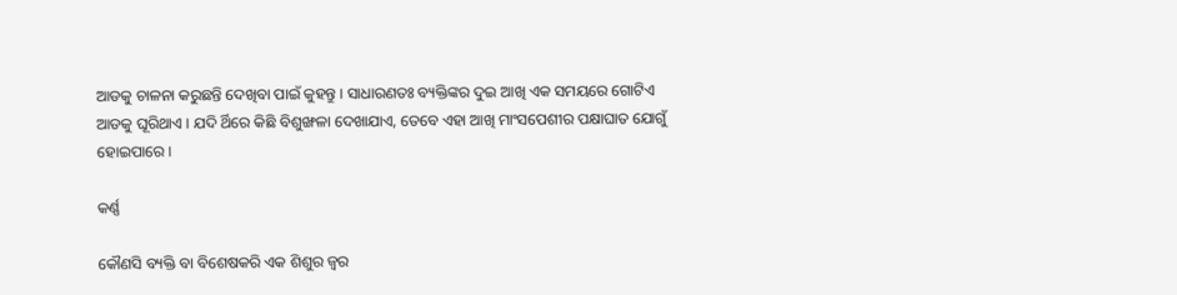ଆଡକୁ ଚାଳନା କରୁଛନ୍ତି ଦେଖିବା ପାଇଁ କୁହନ୍ତୁ । ସାଧାରଣତଃ ବ୍ୟକ୍ତିଙ୍କର ଦୁଇ ଆଖି ଏକ ସମୟରେ ଗୋଟିଏ ଆଡକୁ ଘୂରିଥାଏ । ଯଦି ର୍ଥିରେ କିଛି ବିଶୁଙ୍ଖଳା ଦେଖାଯାଏ, ତେବେ ଏହା ଆଖି ମାଂସପେଶୀର ପକ୍ଷାଘାତ ଯୋଗୁଁ ହୋଇପାରେ ।

କର୍ଣ୍ଣ

କୌଣସି ବ୍ୟକ୍ତି ବା ବିଶେଷକରି ଏକ ଶିଶୁର ଜ୍ଵର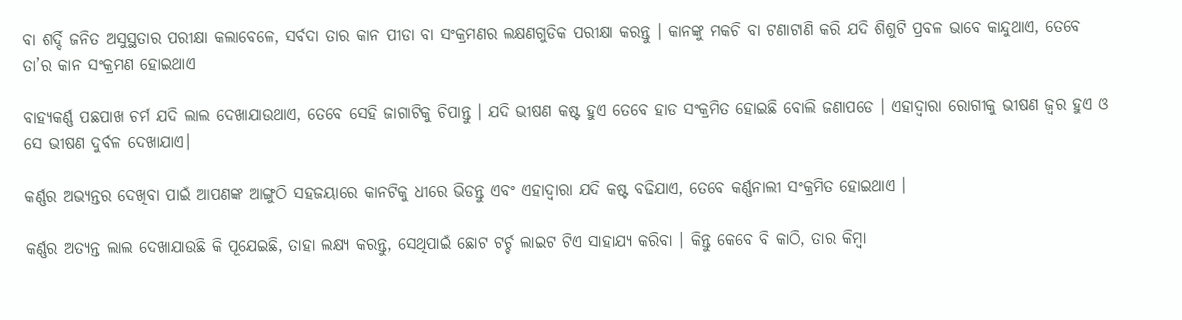ବା ଶର୍ଦ୍ଦି ଜନିତ ଅସୁସ୍ଥତାର ପରୀକ୍ଷା କଲାବେଳେ, ସର୍ବଦା ତାର କାନ ପୀଡା ବା ସଂକ୍ରମଣର ଲକ୍ଷଣଗୁଡିକ ପରୀକ୍ଷା କରନ୍ତୁ । କାନଙ୍କୁ ମକଚି ବା ଟଣାଟାଣି କରି ଯଦି ଶିଶୁଟି ପ୍ରବଳ ଭାବେ କାନ୍ଦୁଥାଏ, ତେବେ ତା’ର କାନ ସଂକ୍ରମଣ ହୋଇଥାଏ

ବାହ୍ୟକର୍ଣ୍ଣ ପଛପାଖ ଚର୍ମ ଯଦି ଲାଲ ଦେଖାଯାଉଥାଏ, ତେବେ ସେହି ଜାଗାଟିକୁ ଚିପାନ୍ତୁ । ଯଦି ଭୀଷଣ କଷ୍ଟ ହୁଏ ତେବେ ହାଡ ସଂକ୍ରମିତ ହୋଇଛି ବୋଲି ଜଣାପଡେ । ଏହାଦ୍ଵାରା ରୋଗୀକୁ ଭୀଷଣ ଜ୍ଵର ହୁଏ ଓ ସେ ଭୀଷଣ ଦୁର୍ବଳ ଦେଖାଯାଏ।

କର୍ଣ୍ଣର ଅଭ୍ୟନ୍ତର ଦେଖିବା ପାଇଁ ଆପଣଙ୍କ ଆଙ୍ଗୁଠି ସହଜୟାରେ କାନଟିକୁ ଧୀରେ ଭିଡନ୍ତୁ ଏବଂ ଏହାଦ୍ଵାରା ଯଦି କଷ୍ଟ ବଢିଯାଏ, ତେବେ କର୍ଣ୍ଣନାଲୀ ସଂକ୍ରମିତ ହୋଇଥାଏ ।

କର୍ଣ୍ଣର ଅତ୍ୟନ୍ତ ଲାଲ ଦେଖାଯାଉଛି କି ପୂଯେଇଛି, ତାହା ଲକ୍ଷ୍ୟ କରନ୍ତୁ, ସେଥିପାଇଁ ଛୋଟ ଟର୍ଚ୍ଚ ଲାଇଟ ଟିଏ ସାହାଯ୍ୟ କରିବା । କିନ୍ତୁ କେବେ ବି କାଠି, ତାର କିମ୍ବା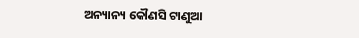ଅନ୍ୟାନ୍ୟ କୌଣସି ଟାଣୁଆ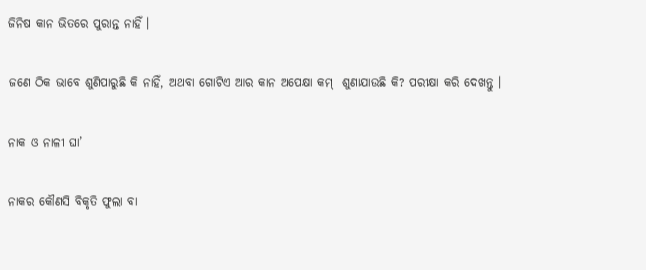ଜିନିଷ କାନ ଭିତରେ ପୁରାନ୍ତ ନାହିଁ ।

ଜଣେ ଠିକ ଭାବେ ଶୁଣିପାରୁଛି କି ନାହିଁ, ଅଥବା ଗୋଟିଏ ଆର କାନ ଅପେକ୍ଷା କମ୍  ଶୁଣାଯାଉଛି କି? ପରୀକ୍ଷା କରି ଦେଖନ୍ତୁ ।

ନାକ ଓ ନାଳୀ ଘା’

ନାକର କୌଣସି ବିକୃତି ଫୁଲା ବା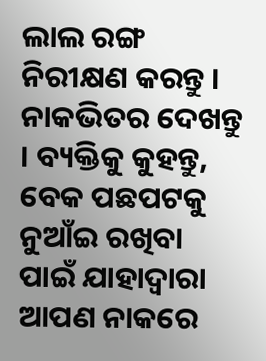ଲାଲ ରଙ୍ଗ ନିରୀକ୍ଷଣ କରନ୍ତୁ । ନାକଭିତର ଦେଖନ୍ତୁ । ବ୍ୟକ୍ତିକୁ କୁହନ୍ତୁ, ବେକ ପଛପଟକୁ ନୁଆଁଇ ରଖିବା ପାଇଁ ଯାହାଦ୍ଵାରା ଆପଣ ନାକରେ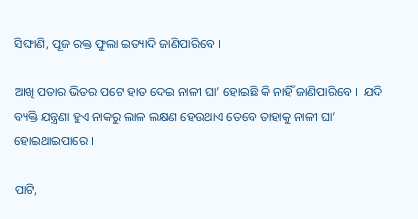ସିଙ୍ଘାଣି, ପୂଜ ରକ୍ତ ଫୁଲା ଇତ୍ୟାଦି ଜାଣିପାରିବେ ।

ଆଖି ପତାର ଭିତର ପଟେ ହାତ ଦେଇ ନାଳୀ ଘା’ ହୋଇଛି କି ନାହିଁ ଜାଣିପାରିବେ ।  ଯଦି ବ୍ୟକ୍ତି ଯନ୍ତ୍ରଣା ହୁଏ ନାକରୁ ଲାଳ ଲକ୍ଷଣ ହେଉଥାଏ ତେବେ ତାହାକୁ ନାଳୀ ଘା’ ହୋଇଥାଇପାରେ ।

ପାଟି,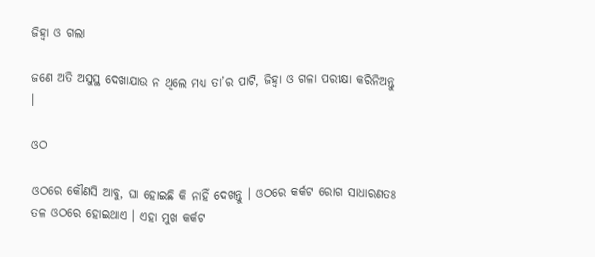ଜିହ୍ଵା ଓ ଗଲା

ଜଣେ ଅତି ଅସୁସ୍ଥ ଦେଖାଯାଉ ନ ଥିଲେ ମଧ୍ୟ ତା’ର ପାଟି, ଜିହ୍ଵା ଓ ଗଳା ପରୀକ୍ଷା କରିନିଅନ୍ତୁ ।

ଓଠ

ଓଠରେ କୌଣସି ଆବୁ, ଘା ହୋଇଛି କି ନାହିଁ ଦେଖନ୍ତୁ । ଓଠରେ କର୍କଟ ରୋଗ ସାଧାରଣତଃ ତଳ ଓଠରେ ହୋଇଥାଏ । ଏହା ମୁଖ କର୍କଟ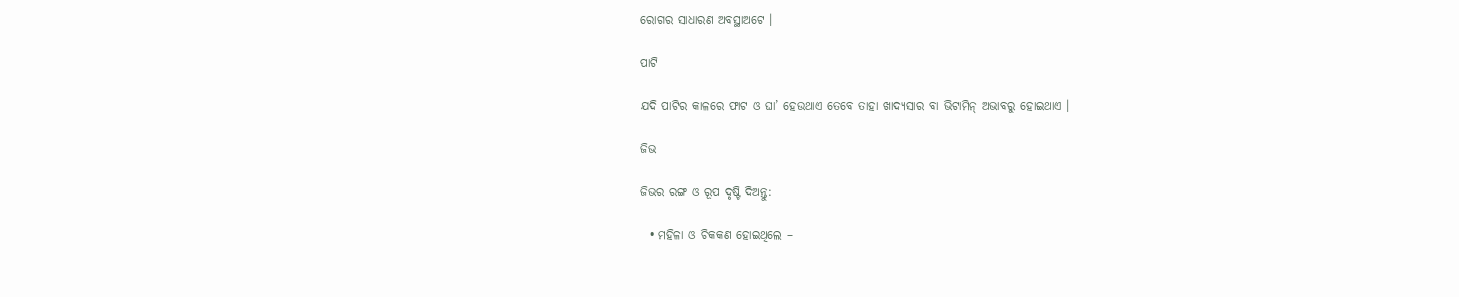ରୋଗର ସାଧାରଣ ଅବସ୍ଥାଅଟେ ।

ପାଟି

ଯଦି ପାଟିର କାଳରେ ଫାଟ ଓ ଘା’ ହେଉଥାଏ ତେବେ ତାହା ଖାଦ୍ୟସାର ବା ଭିଟାମିନ୍ ଅଭାବରୁ ହୋଇଥାଏ ।

ଜିଭ

ଜିଭର ରଙ୍ଗ ଓ ରୂପ ଦୃଷ୍ଟି ଦିଅନ୍ତୁ:

  • ମହିଳା ଓ ଚିକକଣ ହୋଇଥିଲେ –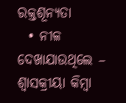ରକ୍ତଶୂନ୍ୟତା
  • ନୀଳ ଦେଖାଯାଉଥିଲେ – ଶ୍ଵାସକ୍ରୀୟା କିମ୍ବା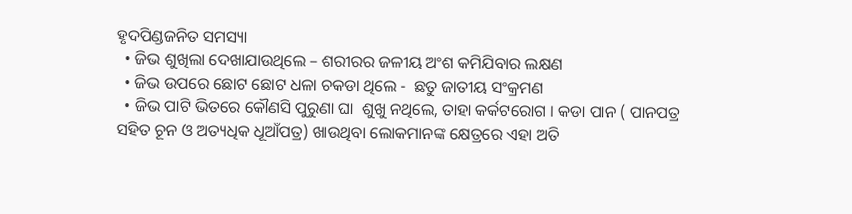ହୃଦପିଣ୍ଡଜନିତ ସମସ୍ୟା
  • ଜିଭ ଶୁଖିଲା ଦେଖାଯାଉଥିଲେ – ଶରୀରର ଜଳୀୟ ଅଂଶ କମିଯିବାର ଲକ୍ଷଣ
  • ଜିଭ ଉପରେ ଛୋଟ ଛୋଟ ଧଳା ଚକଡା ଥିଲେ -  ଛତୁ ଜାତୀୟ ସଂକ୍ରମଣ
  • ଜିଭ ପାଟି ଭିତରେ କୌଣସି ପୁରୁଣା ଘା  ଶୁଖୁ ନଥିଲେ, ତାହା କର୍କଟରୋଗ । କଡା ପାନ ( ପାନପତ୍ର ସହିତ ଚୂନ ଓ ଅତ୍ୟଧିକ ଧୂଆଁପତ୍ର) ଖାଉଥିବା ଲୋକମାନଙ୍କ କ୍ଷେତ୍ରରେ ଏହା ଅତି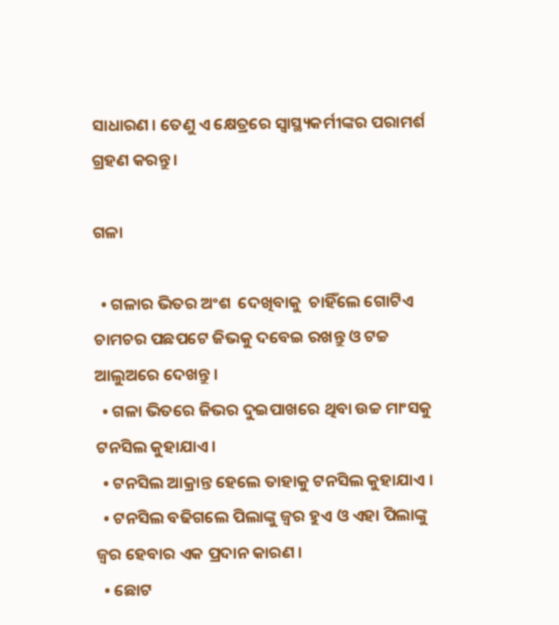ସାଧାରଣ । ତେଣୁ ଏ କ୍ଷେତ୍ରରେ ସ୍ୱାସ୍ଥ୍ୟକର୍ମୀଙ୍କର ପରାମର୍ଶ ଗ୍ରହଣ କରନ୍ତୁ ।

ଗଳା

  • ଗଳାର ଭିତର ଅଂଶ  ଦେଖିବାକୁ  ଚାହିଁଲେ ଗୋଟିଏ ଚାମଚର ପଛପଟେ ଜିଭକୁ ଦବେଇ ରଖନ୍ତୁ ଓ ଟଚ୍ଚ ଆଲୁଅରେ ଦେଖନ୍ତୁ ।
  • ଗଳା ଭିତରେ ଜିଭର ଦୁଇପାଖରେ ଥିବା ଉଚ୍ଚ ମାଂସକୁ ଟନସିଲ କୁହାଯାଏ।
  • ଟନସିଲ ଆକ୍ରାନ୍ତ ହେଲେ ତାହାକୁ ଟନସିଲ କୁହାଯାଏ ।
  • ଟନସିଲ ବଢିଗଲେ ପିଲାଙ୍କୁ ଜ୍ଵର ହୁଏ ଓ ଏହା ପିଲାଙ୍କୁ ଜ୍ଵର ହେବାର ଏକ ପ୍ରଦାନ କାରଣ ।
  • ଛୋଟ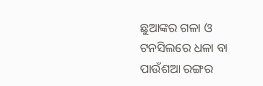ଛୁଆଙ୍କର ଗଳା ଓ ଟନସିଲରେ ଧଳା ବା ପାଉଁଶଆ ରଙ୍ଗର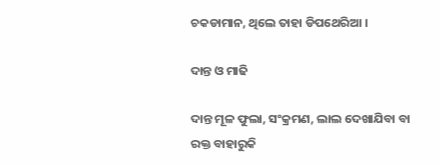ଚକଡାମାନ, ଥିଲେ ତାହା ଡିପଥେରିଆ ।

ଦାନ୍ତ ଓ ମାଢି

ଦାନ୍ତ ମୂଳ ଫୁଲା, ସଂକ୍ରମଣ, ଲାଲ ଦେଖାଯିବା ବା ରକ୍ତ ବାହାରୁକି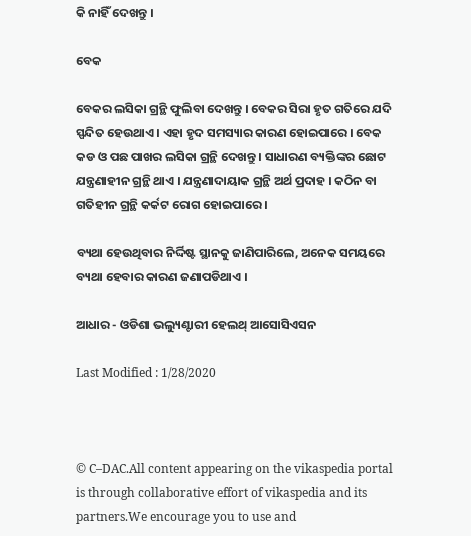କି ନାହିଁ ଦେଖନ୍ତୁ ।

ବେକ

ବେକର ଲସିକା ଗ୍ରନ୍ଥି ଫୁଲିବା ଦେଖନ୍ତୁ । ବେକର ସିରା ହୃତ ଗତିରେ ଯଦି ସ୍ପନ୍ଦିତ ହେଉଥାଏ । ଏହା ହୃଦ ସମସ୍ୟାର କାରଣ ହୋଇପାରେ । ବେକ କଡ ଓ ପଛ ପାଖର ଲସିକା ଗ୍ରନ୍ଥି ଦେଖନ୍ତୁ । ସାଧାରଣ ବ୍ୟକ୍ତିଙ୍କର ଛୋଟ ଯନ୍ତ୍ରଣାହୀନ ଗ୍ରନ୍ଥି ଥାଏ । ଯନ୍ତ୍ରଣାଦାୟାକ ଗ୍ରନ୍ଥି ଅର୍ଥ ପ୍ରଦାହ । କଠିନ ବା ଗତିହୀନ ଗ୍ରନ୍ଥି କର୍କଟ ରୋଗ ହୋଇପାରେ ।

ବ୍ୟଥା ହେଉଥିବାର ନିର୍ଦ୍ଦିଷ୍ଟ ସ୍ଥାନକୁ ଜାଣିପାରିଲେ, ଅନେକ ସମୟରେ ବ୍ୟଥା ହେବାର କାରଣ ଜଣାପଡିଥାଏ ।

ଆଧାର - ଓଡିଶା ଭଲ୍ୟୁଣ୍ଟାରୀ ହେଲଥ୍ ଆସୋସିଏସନ

Last Modified : 1/28/2020



© C–DAC.All content appearing on the vikaspedia portal is through collaborative effort of vikaspedia and its partners.We encourage you to use and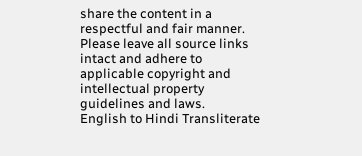share the content in a respectful and fair manner. Please leave all source links intact and adhere to applicable copyright and intellectual property guidelines and laws.
English to Hindi Transliterate